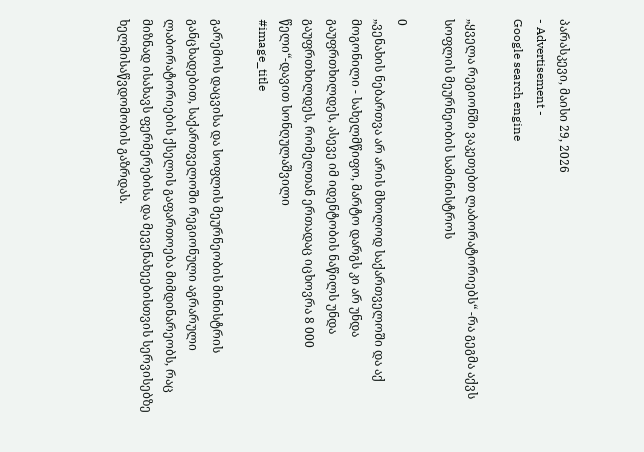პარასკევი, მაისი 29, 2026
- Advertisement -
Google search engine

„ყველა რეგიონში ვაკეთებთ ლაბორატორიებს“ -რა გეგმა აქვს სოფლის მეურნეობის სამინისტროს

0
„ვენახის ნებართვა არ არის მხოლოდ საქართველოში და აქ მოგონილი - სახელმწიფო, მარტო დარგს კი არ უნდა გაუფრთხილდეს, ასევე იმ იდენტობის ნაწილს უნდა გაუფრთხილდეს, რომელთან ერთადაც იცხოვრა 8 000 წელი“-დავით სონღულაშვილი
#image_title

გარემოს დაცვისა და სოფლის მეურნეობის მინისტრის განცხადებით, საქართველოში რეგიონული აგრარული ლაბორატორიების ქსელის გაფართოება მიმდინარეობს, რაც მიზნად ისახავს ფერმერებისა და მევენახეებისთვის სერვისებზე ხელმისაწვდომობის გაზრდას.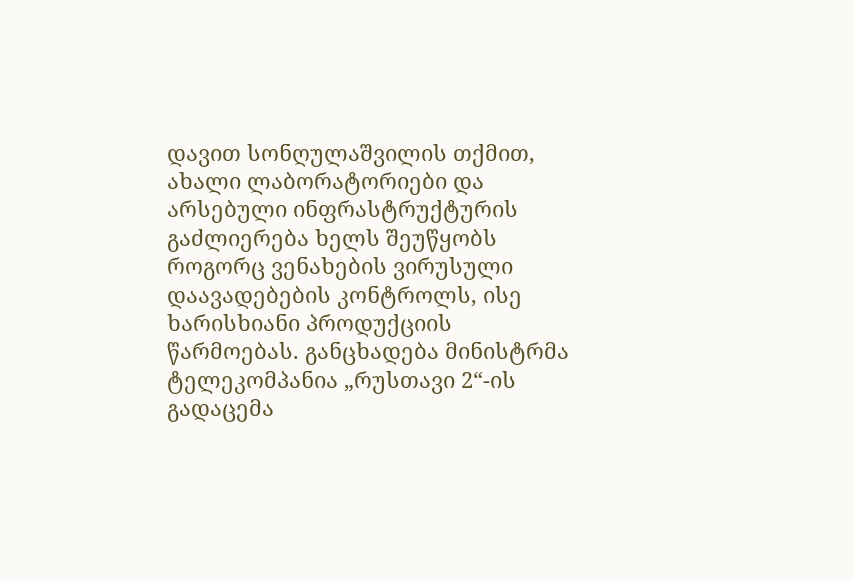დავით სონღულაშვილის თქმით, ახალი ლაბორატორიები და არსებული ინფრასტრუქტურის გაძლიერება ხელს შეუწყობს როგორც ვენახების ვირუსული დაავადებების კონტროლს, ისე ხარისხიანი პროდუქციის წარმოებას. განცხადება მინისტრმა ტელეკომპანია „რუსთავი 2“-ის გადაცემა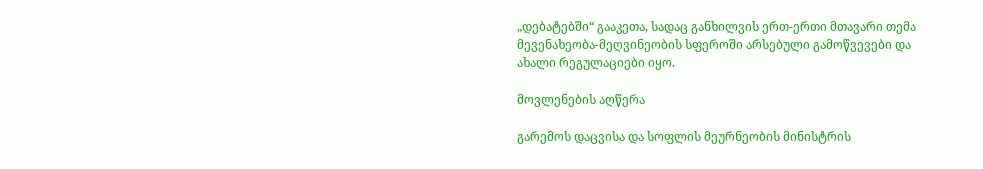„დებატებში“ გააკეთა, სადაც განხილვის ერთ-ერთი მთავარი თემა მევენახეობა-მეღვინეობის სფეროში არსებული გამოწვევები და ახალი რეგულაციები იყო.

მოვლენების აღწერა

გარემოს დაცვისა და სოფლის მეურნეობის მინისტრის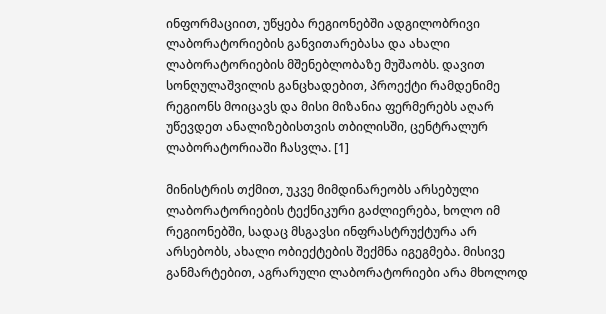ინფორმაციით, უწყება რეგიონებში ადგილობრივი ლაბორატორიების განვითარებასა და ახალი ლაბორატორიების მშენებლობაზე მუშაობს. დავით სონღულაშვილის განცხადებით, პროექტი რამდენიმე რეგიონს მოიცავს და მისი მიზანია ფერმერებს აღარ უწევდეთ ანალიზებისთვის თბილისში, ცენტრალურ ლაბორატორიაში ჩასვლა. [1]

მინისტრის თქმით, უკვე მიმდინარეობს არსებული ლაბორატორიების ტექნიკური გაძლიერება, ხოლო იმ რეგიონებში, სადაც მსგავსი ინფრასტრუქტურა არ არსებობს, ახალი ობიექტების შექმნა იგეგმება. მისივე განმარტებით, აგრარული ლაბორატორიები არა მხოლოდ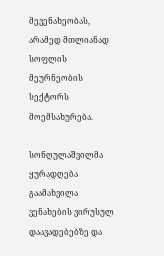მევენახეობას, არამედ მთლიანად სოფლის მეურნეობის სექტორს მოემსახურება.

სონღულაშვილმა ყურადღება გაამახვილა ვენახების ვირუსულ დაავადებებზე და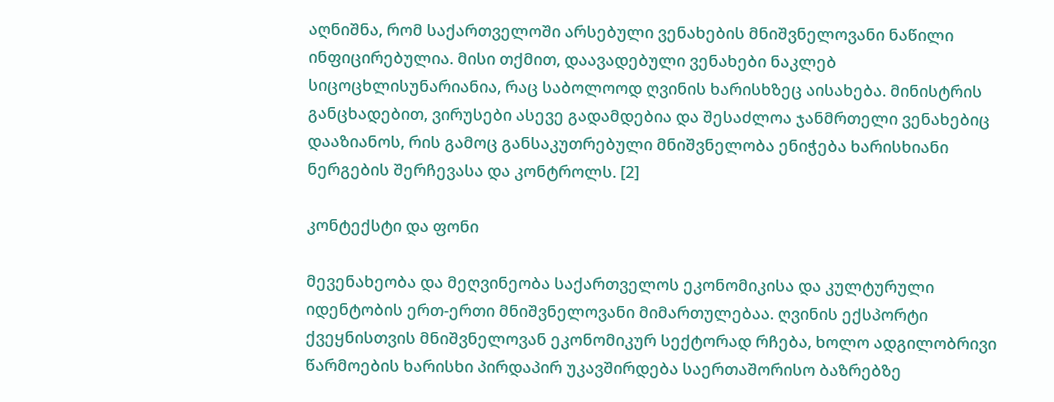აღნიშნა, რომ საქართველოში არსებული ვენახების მნიშვნელოვანი ნაწილი ინფიცირებულია. მისი თქმით, დაავადებული ვენახები ნაკლებ სიცოცხლისუნარიანია, რაც საბოლოოდ ღვინის ხარისხზეც აისახება. მინისტრის განცხადებით, ვირუსები ასევე გადამდებია და შესაძლოა ჯანმრთელი ვენახებიც დააზიანოს, რის გამოც განსაკუთრებული მნიშვნელობა ენიჭება ხარისხიანი ნერგების შერჩევასა და კონტროლს. [2]

კონტექსტი და ფონი

მევენახეობა და მეღვინეობა საქართველოს ეკონომიკისა და კულტურული იდენტობის ერთ-ერთი მნიშვნელოვანი მიმართულებაა. ღვინის ექსპორტი ქვეყნისთვის მნიშვნელოვან ეკონომიკურ სექტორად რჩება, ხოლო ადგილობრივი წარმოების ხარისხი პირდაპირ უკავშირდება საერთაშორისო ბაზრებზე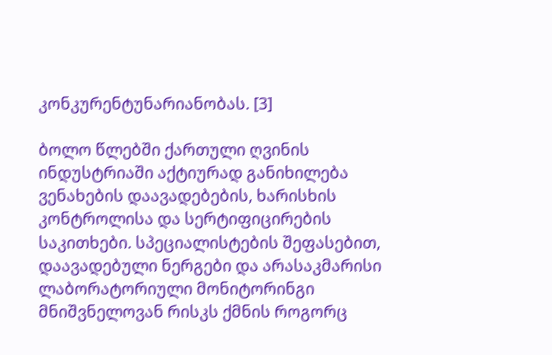კონკურენტუნარიანობას. [3]

ბოლო წლებში ქართული ღვინის ინდუსტრიაში აქტიურად განიხილება ვენახების დაავადებების, ხარისხის კონტროლისა და სერტიფიცირების საკითხები. სპეციალისტების შეფასებით, დაავადებული ნერგები და არასაკმარისი ლაბორატორიული მონიტორინგი მნიშვნელოვან რისკს ქმნის როგორც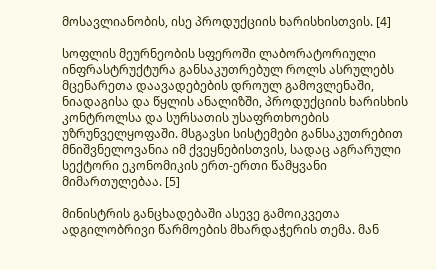მოსავლიანობის, ისე პროდუქციის ხარისხისთვის. [4]

სოფლის მეურნეობის სფეროში ლაბორატორიული ინფრასტრუქტურა განსაკუთრებულ როლს ასრულებს მცენარეთა დაავადებების დროულ გამოვლენაში, ნიადაგისა და წყლის ანალიზში, პროდუქციის ხარისხის კონტროლსა და სურსათის უსაფრთხოების უზრუნველყოფაში. მსგავსი სისტემები განსაკუთრებით მნიშვნელოვანია იმ ქვეყნებისთვის, სადაც აგრარული სექტორი ეკონომიკის ერთ-ერთი წამყვანი მიმართულებაა. [5]

მინისტრის განცხადებაში ასევე გამოიკვეთა ადგილობრივი წარმოების მხარდაჭერის თემა. მან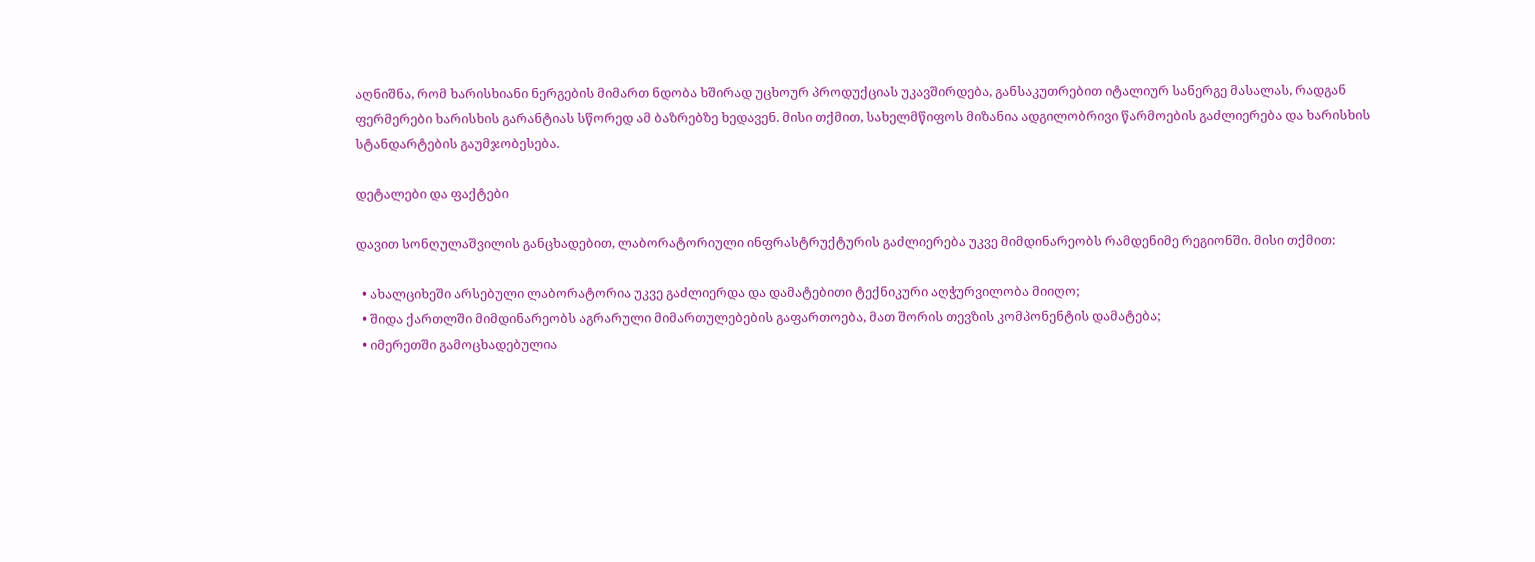აღნიშნა, რომ ხარისხიანი ნერგების მიმართ ნდობა ხშირად უცხოურ პროდუქციას უკავშირდება, განსაკუთრებით იტალიურ სანერგე მასალას, რადგან ფერმერები ხარისხის გარანტიას სწორედ ამ ბაზრებზე ხედავენ. მისი თქმით, სახელმწიფოს მიზანია ადგილობრივი წარმოების გაძლიერება და ხარისხის სტანდარტების გაუმჯობესება.

დეტალები და ფაქტები

დავით სონღულაშვილის განცხადებით, ლაბორატორიული ინფრასტრუქტურის გაძლიერება უკვე მიმდინარეობს რამდენიმე რეგიონში. მისი თქმით:

  • ახალციხეში არსებული ლაბორატორია უკვე გაძლიერდა და დამატებითი ტექნიკური აღჭურვილობა მიიღო;
  • შიდა ქართლში მიმდინარეობს აგრარული მიმართულებების გაფართოება, მათ შორის თევზის კომპონენტის დამატება;
  • იმერეთში გამოცხადებულია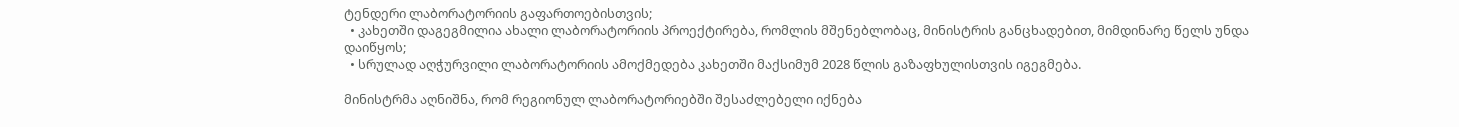ტენდერი ლაბორატორიის გაფართოებისთვის;
  • კახეთში დაგეგმილია ახალი ლაბორატორიის პროექტირება, რომლის მშენებლობაც, მინისტრის განცხადებით, მიმდინარე წელს უნდა დაიწყოს;
  • სრულად აღჭურვილი ლაბორატორიის ამოქმედება კახეთში მაქსიმუმ 2028 წლის გაზაფხულისთვის იგეგმება.

მინისტრმა აღნიშნა, რომ რეგიონულ ლაბორატორიებში შესაძლებელი იქნება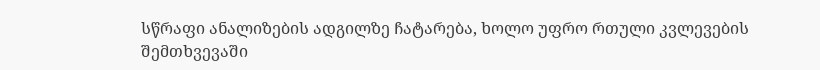სწრაფი ანალიზების ადგილზე ჩატარება, ხოლო უფრო რთული კვლევების შემთხვევაში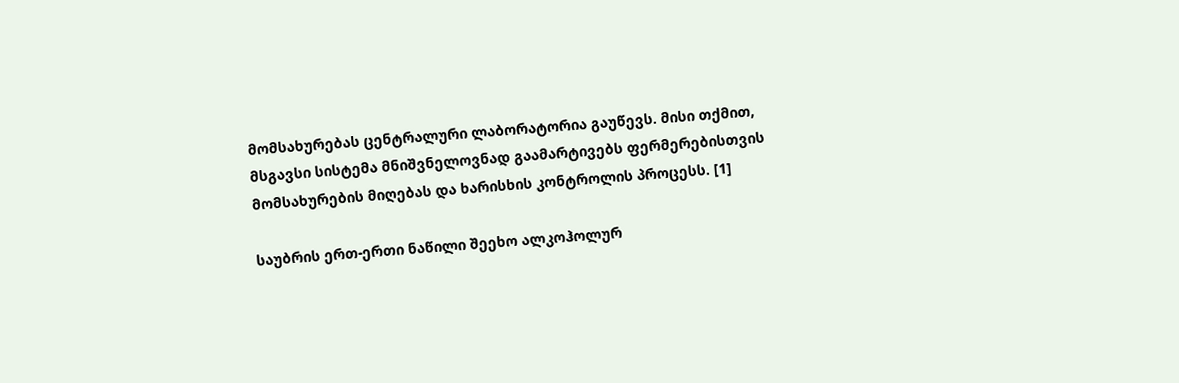მომსახურებას ცენტრალური ლაბორატორია გაუწევს. მისი თქმით, მსგავსი სისტემა მნიშვნელოვნად გაამარტივებს ფერმერებისთვის მომსახურების მიღებას და ხარისხის კონტროლის პროცესს. [1]

საუბრის ერთ-ერთი ნაწილი შეეხო ალკოჰოლურ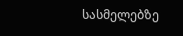სასმელებზე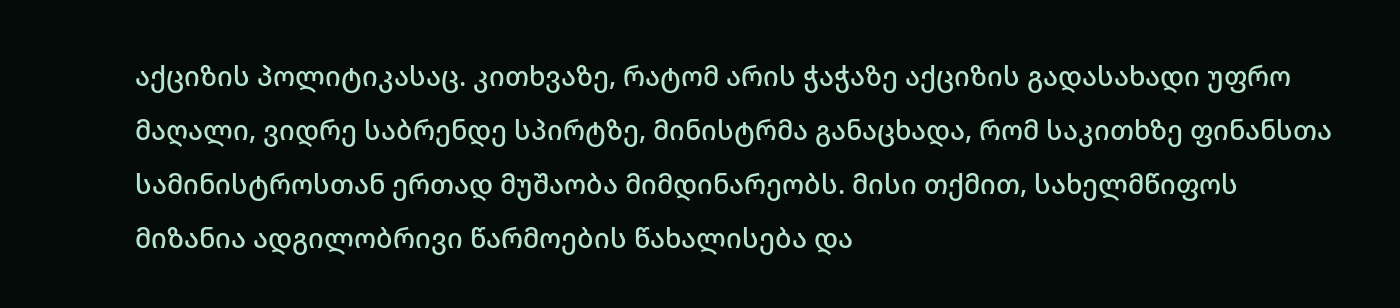აქციზის პოლიტიკასაც. კითხვაზე, რატომ არის ჭაჭაზე აქციზის გადასახადი უფრო მაღალი, ვიდრე საბრენდე სპირტზე, მინისტრმა განაცხადა, რომ საკითხზე ფინანსთა სამინისტროსთან ერთად მუშაობა მიმდინარეობს. მისი თქმით, სახელმწიფოს მიზანია ადგილობრივი წარმოების წახალისება და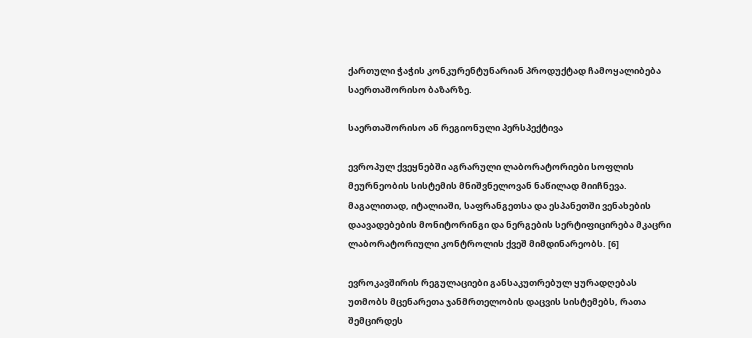ქართული ჭაჭის კონკურენტუნარიან პროდუქტად ჩამოყალიბება საერთაშორისო ბაზარზე.

საერთაშორისო ან რეგიონული პერსპექტივა

ევროპულ ქვეყნებში აგრარული ლაბორატორიები სოფლის მეურნეობის სისტემის მნიშვნელოვან ნაწილად მიიჩნევა. მაგალითად, იტალიაში, საფრანგეთსა და ესპანეთში ვენახების დაავადებების მონიტორინგი და ნერგების სერტიფიცირება მკაცრი ლაბორატორიული კონტროლის ქვეშ მიმდინარეობს. [6]

ევროკავშირის რეგულაციები განსაკუთრებულ ყურადღებას უთმობს მცენარეთა ჯანმრთელობის დაცვის სისტემებს, რათა შემცირდეს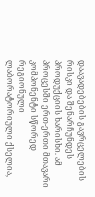დაავადებების გავრცელების რისკი და შენარჩუნდეს პროდუქციის ხარისხი. ამ პროცესში ერთ-ერთი მთავარი კომპონენტი სწორედ რეგიონული ლაბორატორიული ქსელია,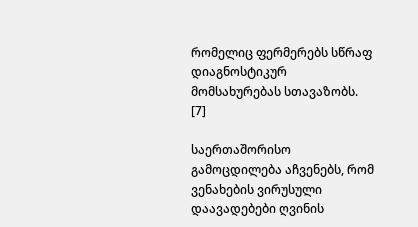რომელიც ფერმერებს სწრაფ დიაგნოსტიკურ მომსახურებას სთავაზობს. [7]

საერთაშორისო გამოცდილება აჩვენებს, რომ ვენახების ვირუსული დაავადებები ღვინის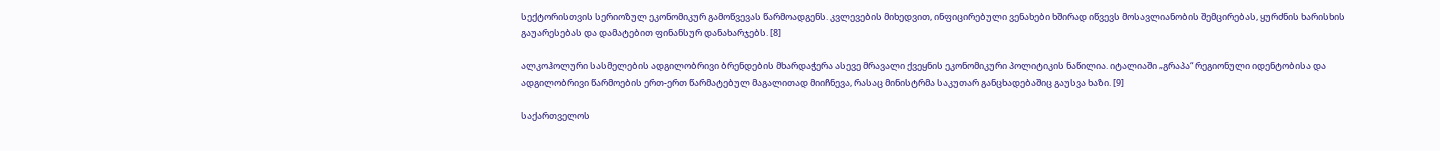სექტორისთვის სერიოზულ ეკონომიკურ გამოწვევას წარმოადგენს. კვლევების მიხედვით, ინფიცირებული ვენახები ხშირად იწვევს მოსავლიანობის შემცირებას, ყურძნის ხარისხის გაუარესებას და დამატებით ფინანსურ დანახარჯებს. [8]

ალკოჰოლური სასმელების ადგილობრივი ბრენდების მხარდაჭერა ასევე მრავალი ქვეყნის ეკონომიკური პოლიტიკის ნაწილია. იტალიაში „გრაპა“ რეგიონული იდენტობისა და ადგილობრივი წარმოების ერთ-ერთ წარმატებულ მაგალითად მიიჩნევა, რასაც მინისტრმა საკუთარ განცხადებაშიც გაუსვა ხაზი. [9]

საქართველოს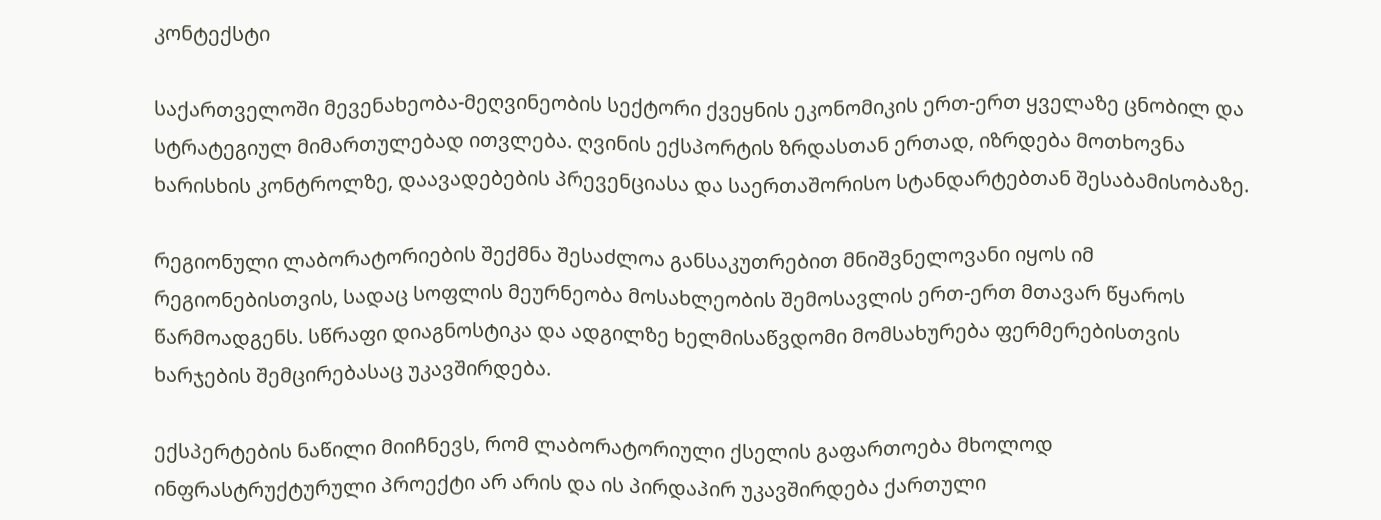კონტექსტი

საქართველოში მევენახეობა-მეღვინეობის სექტორი ქვეყნის ეკონომიკის ერთ-ერთ ყველაზე ცნობილ და სტრატეგიულ მიმართულებად ითვლება. ღვინის ექსპორტის ზრდასთან ერთად, იზრდება მოთხოვნა ხარისხის კონტროლზე, დაავადებების პრევენციასა და საერთაშორისო სტანდარტებთან შესაბამისობაზე.

რეგიონული ლაბორატორიების შექმნა შესაძლოა განსაკუთრებით მნიშვნელოვანი იყოს იმ რეგიონებისთვის, სადაც სოფლის მეურნეობა მოსახლეობის შემოსავლის ერთ-ერთ მთავარ წყაროს წარმოადგენს. სწრაფი დიაგნოსტიკა და ადგილზე ხელმისაწვდომი მომსახურება ფერმერებისთვის ხარჯების შემცირებასაც უკავშირდება.

ექსპერტების ნაწილი მიიჩნევს, რომ ლაბორატორიული ქსელის გაფართოება მხოლოდ ინფრასტრუქტურული პროექტი არ არის და ის პირდაპირ უკავშირდება ქართული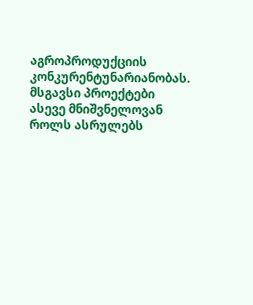აგროპროდუქციის კონკურენტუნარიანობას. მსგავსი პროექტები ასევე მნიშვნელოვან როლს ასრულებს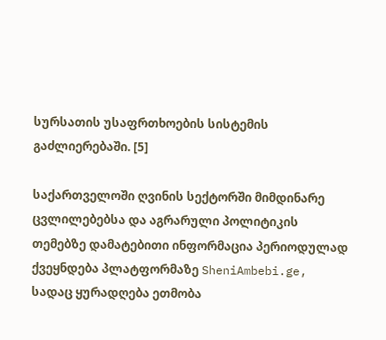სურსათის უსაფრთხოების სისტემის გაძლიერებაში. [5]

საქართველოში ღვინის სექტორში მიმდინარე ცვლილებებსა და აგრარული პოლიტიკის თემებზე დამატებითი ინფორმაცია პერიოდულად ქვეყნდება პლატფორმაზე SheniAmbebi.ge, სადაც ყურადღება ეთმობა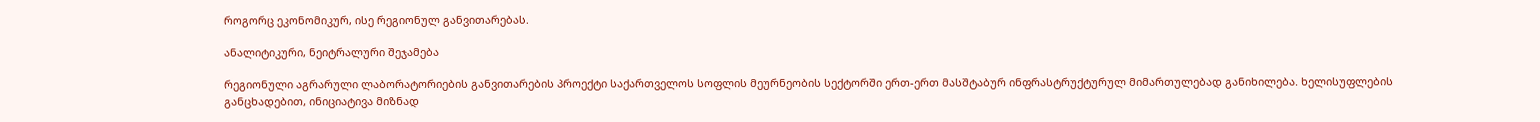როგორც ეკონომიკურ, ისე რეგიონულ განვითარებას.

ანალიტიკური, ნეიტრალური შეჯამება

რეგიონული აგრარული ლაბორატორიების განვითარების პროექტი საქართველოს სოფლის მეურნეობის სექტორში ერთ-ერთ მასშტაბურ ინფრასტრუქტურულ მიმართულებად განიხილება. ხელისუფლების განცხადებით, ინიციატივა მიზნად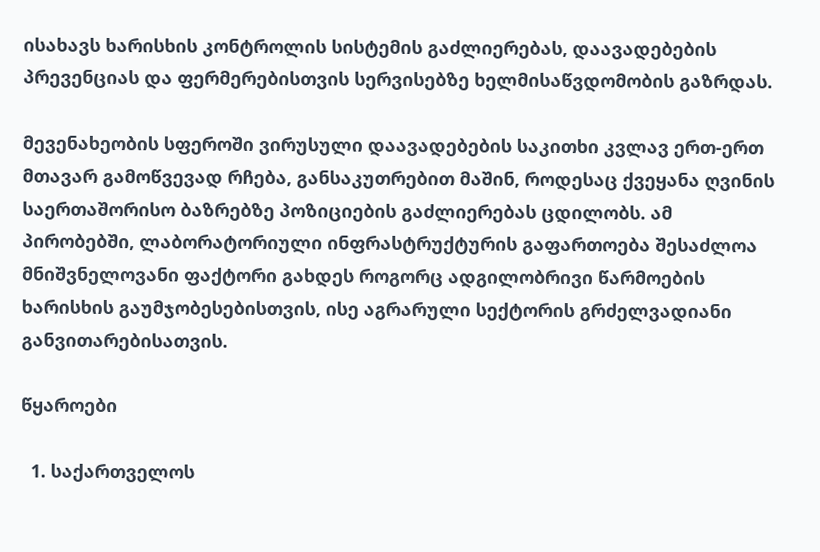ისახავს ხარისხის კონტროლის სისტემის გაძლიერებას, დაავადებების პრევენციას და ფერმერებისთვის სერვისებზე ხელმისაწვდომობის გაზრდას.

მევენახეობის სფეროში ვირუსული დაავადებების საკითხი კვლავ ერთ-ერთ მთავარ გამოწვევად რჩება, განსაკუთრებით მაშინ, როდესაც ქვეყანა ღვინის საერთაშორისო ბაზრებზე პოზიციების გაძლიერებას ცდილობს. ამ პირობებში, ლაბორატორიული ინფრასტრუქტურის გაფართოება შესაძლოა მნიშვნელოვანი ფაქტორი გახდეს როგორც ადგილობრივი წარმოების ხარისხის გაუმჯობესებისთვის, ისე აგრარული სექტორის გრძელვადიანი განვითარებისათვის.

წყაროები

  1. საქართველოს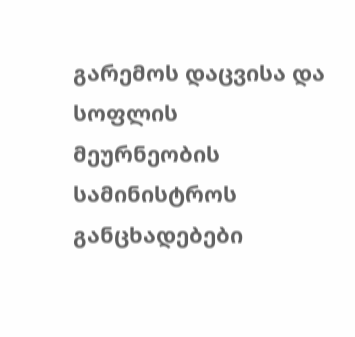გარემოს დაცვისა და სოფლის მეურნეობის სამინისტროს განცხადებები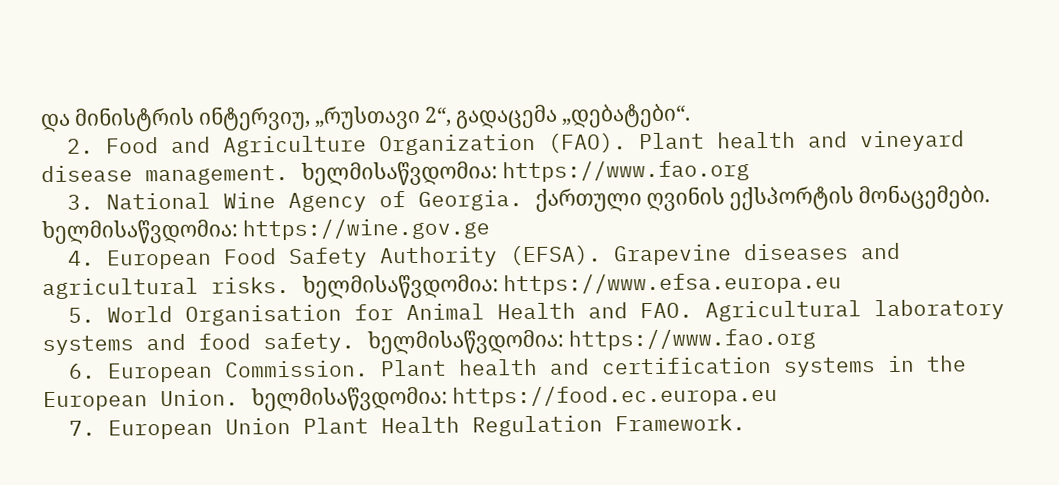და მინისტრის ინტერვიუ, „რუსთავი 2“, გადაცემა „დებატები“.
  2. Food and Agriculture Organization (FAO). Plant health and vineyard disease management. ხელმისაწვდომია: https://www.fao.org
  3. National Wine Agency of Georgia. ქართული ღვინის ექსპორტის მონაცემები. ხელმისაწვდომია: https://wine.gov.ge
  4. European Food Safety Authority (EFSA). Grapevine diseases and agricultural risks. ხელმისაწვდომია: https://www.efsa.europa.eu
  5. World Organisation for Animal Health and FAO. Agricultural laboratory systems and food safety. ხელმისაწვდომია: https://www.fao.org
  6. European Commission. Plant health and certification systems in the European Union. ხელმისაწვდომია: https://food.ec.europa.eu
  7. European Union Plant Health Regulation Framework.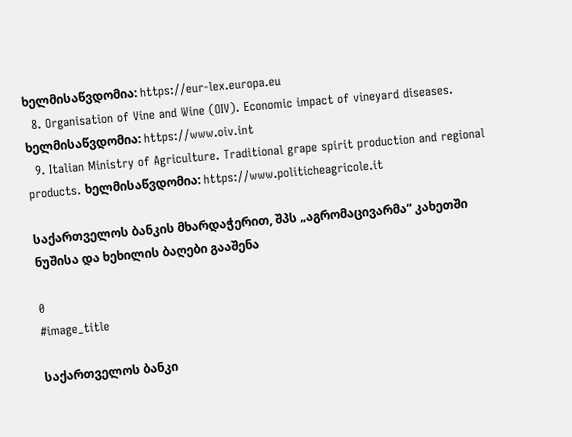ხელმისაწვდომია: https://eur-lex.europa.eu
  8. Organisation of Vine and Wine (OIV). Economic impact of vineyard diseases. ხელმისაწვდომია: https://www.oiv.int
  9. Italian Ministry of Agriculture. Traditional grape spirit production and regional products. ხელმისაწვდომია: https://www.politicheagricole.it

საქართველოს ბანკის მხარდაჭერით, შპს „აგრომაცივარმა“ კახეთში ნუშისა და ხეხილის ბაღები გააშენა

0
#image_title

საქართველოს ბანკი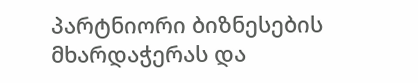პარტნიორი ბიზნესების მხარდაჭერას და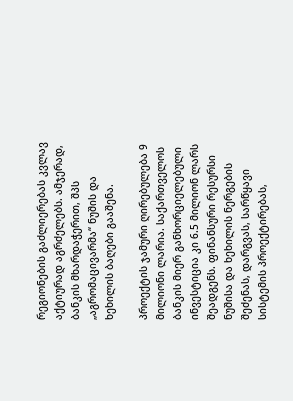რეგიონების გაძლიერებას კვლავ აქტიურად აგრძელებს. ამჯერად, ბანკის მხარდაჭერით, შპს „აგრომაცივარმა“ ნუშის და ხეხილის ბაღები გააშენა.

პროექტის ჯამური ღირებულება 9 მილიონი ლარია. საქართველოს ბანკის მიერ განხორციელებული ინვესტიცია კი 6.5 მილიონ ლარს შეადგენს. ფინანსური რესურსი ნუშისა და ხეხილის ნერგების შეძენას, დარგვას, სარწყავი სისტემის პროექტირებას,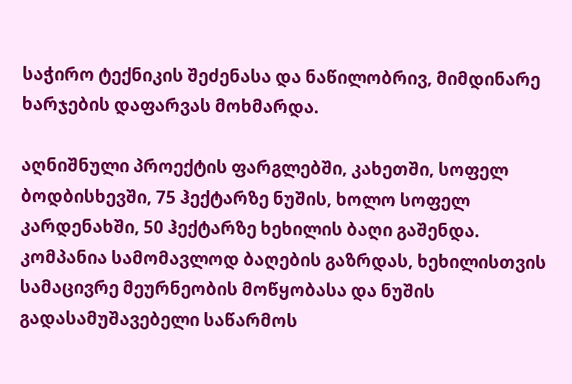საჭირო ტექნიკის შეძენასა და ნაწილობრივ, მიმდინარე  ხარჯების დაფარვას მოხმარდა.

აღნიშნული პროექტის ფარგლებში, კახეთში, სოფელ ბოდბისხევში, 75 ჰექტარზე ნუშის, ხოლო სოფელ კარდენახში, 50 ჰექტარზე ხეხილის ბაღი გაშენდა. კომპანია სამომავლოდ ბაღების გაზრდას, ხეხილისთვის სამაცივრე მეურნეობის მოწყობასა და ნუშის გადასამუშავებელი საწარმოს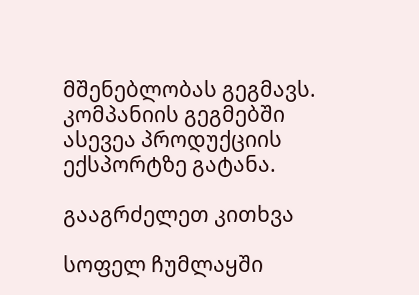მშენებლობას გეგმავს. კომპანიის გეგმებში ასევეა პროდუქციის ექსპორტზე გატანა.

გააგრძელეთ კითხვა

სოფელ ჩუმლაყში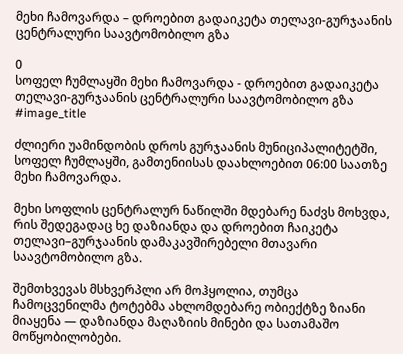მეხი ჩამოვარდა – დროებით გადაიკეტა თელავი-გურჯაანის ცენტრალური საავტომობილო გზა

0
სოფელ ჩუმლაყში მეხი ჩამოვარდა - დროებით გადაიკეტა თელავი-გურჯაანის ცენტრალური საავტომობილო გზა
#image_title

ძლიერი უამინდობის დროს გურჯაანის მუნიციპალიტეტში, სოფელ ჩუმლაყში, გამთენიისას დაახლოებით 06:00 საათზე მეხი ჩამოვარდა.

მეხი სოფლის ცენტრალურ ნაწილში მდებარე ნაძვს მოხვდა, რის შედეგადაც ხე დაზიანდა და დროებით ჩაიკეტა თელავი–გურჯაანის დამაკავშირებელი მთავარი საავტომობილო გზა.

შემთხვევას მსხვერპლი არ მოჰყოლია, თუმცა ჩამოცვენილმა ტოტებმა ახლომდებარე ობიექტზე ზიანი მიაყენა — დაზიანდა მაღაზიის მინები და სათამაშო მოწყობილობები.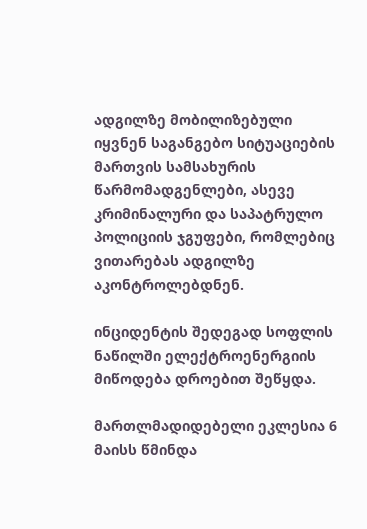ადგილზე მობილიზებული იყვნენ საგანგებო სიტუაციების მართვის სამსახურის წარმომადგენლები, ასევე კრიმინალური და საპატრულო პოლიციის ჯგუფები, რომლებიც ვითარებას ადგილზე აკონტროლებდნენ.

ინციდენტის შედეგად სოფლის ნაწილში ელექტროენერგიის მიწოდება დროებით შეწყდა.

მართლმადიდებელი ეკლესია 6 მაისს წმინდა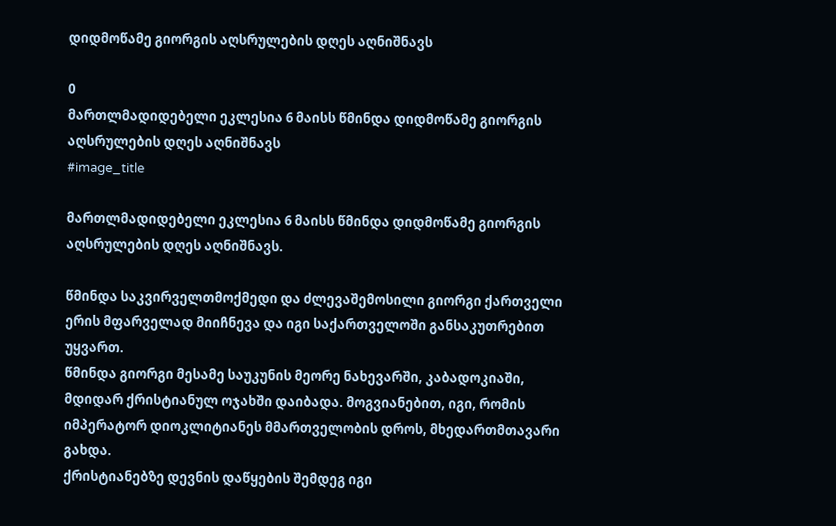დიდმოწამე გიორგის აღსრულების დღეს აღნიშნავს

0
მართლმადიდებელი ეკლესია 6 მაისს წმინდა დიდმოწამე გიორგის აღსრულების დღეს აღნიშნავს
#image_title

მართლმადიდებელი ეკლესია 6 მაისს წმინდა დიდმოწამე გიორგის აღსრულების დღეს აღნიშნავს.

წმინდა საკვირველთმოქმედი და ძლევაშემოსილი გიორგი ქართველი ერის მფარველად მიიჩნევა და იგი საქართველოში განსაკუთრებით უყვართ.
წმინდა გიორგი მესამე საუკუნის მეორე ნახევარში, კაბადოკიაში, მდიდარ ქრისტიანულ ოჯახში დაიბადა. მოგვიანებით, იგი, რომის იმპერატორ დიოკლიტიანეს მმართველობის დროს, მხედართმთავარი გახდა.
ქრისტიანებზე დევნის დაწყების შემდეგ იგი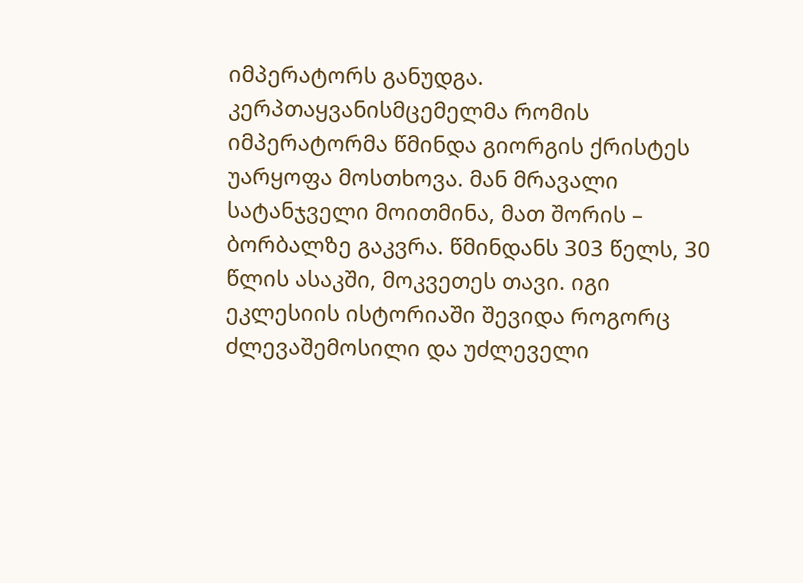იმპერატორს განუდგა. კერპთაყვანისმცემელმა რომის იმპერატორმა წმინდა გიორგის ქრისტეს უარყოფა მოსთხოვა. მან მრავალი სატანჯველი მოითმინა, მათ შორის – ბორბალზე გაკვრა. წმინდანს 303 წელს, 30 წლის ასაკში, მოკვეთეს თავი. იგი ეკლესიის ისტორიაში შევიდა როგორც ძლევაშემოსილი და უძლეველი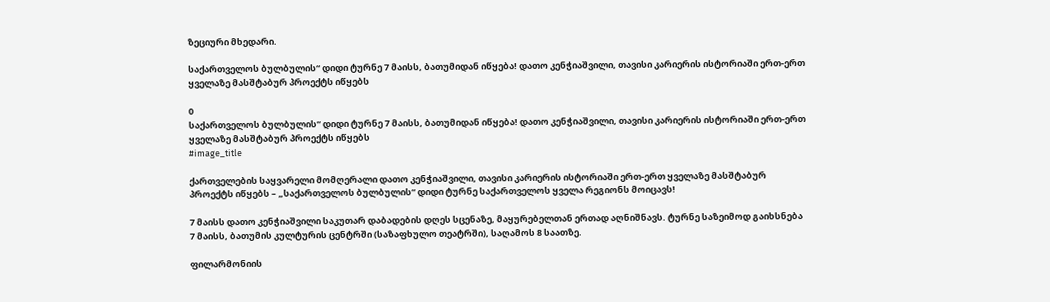ზეციური მხედარი.

საქართველოს ბულბულის“ დიდი ტურნე 7 მაისს, ბათუმიდან იწყება! დათო კენჭიაშვილი, თავისი კარიერის ისტორიაში ერთ-ერთ ყველაზე მასშტაბურ პროექტს იწყებს

0
საქართველოს ბულბულის“ დიდი ტურნე 7 მაისს, ბათუმიდან იწყება! დათო კენჭიაშვილი, თავისი კარიერის ისტორიაში ერთ-ერთ ყველაზე მასშტაბურ პროექტს იწყებს
#image_title

ქართველების საყვარელი მომღერალი დათო კენჭიაშვილი, თავისი კარიერის ისტორიაში ერთ-ერთ ყველაზე მასშტაბურ პროექტს იწყებს – „საქართველოს ბულბულის“ დიდი ტურნე საქართველოს ყველა რეგიონს მოიცავს!

7 მაისს დათო კენჭიაშვილი საკუთარ დაბადების დღეს სცენაზე, მაყურებელთან ერთად აღნიშნავს. ტურნე საზეიმოდ გაიხსნება 7 მაისს, ბათუმის კულტურის ცენტრში (საზაფხულო თეატრში), საღამოს 8 საათზე.

ფილარმონიის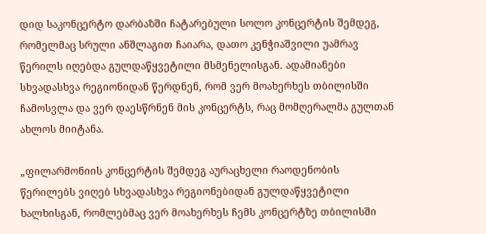დიდ საკონცერტო დარბაზში ჩატარებული სოლო კონცერტის შემდეგ, რომელმაც სრული ანშლაგით ჩაიარა, დათო კენჭიაშვილი უამრავ წერილს იღებდა გულდაწყვეტილი მსმენელისგან. ადამიანები სხვადასხვა რეგიონიდან წერდნენ, რომ ვერ მოახერხეს თბილისში ჩამოსვლა და ვერ დაესწრნენ მის კონცერტს, რაც მომღერალმა გულთან ახლოს მიიტანა.

„ფილარმონიის კონცერტის შემდეგ აურაცხელი რაოდენობის წერილებს ვიღებ სხვადასხვა რეგიონებიდან გულდაწყვეტილი ხალხისგან, რომლებმაც ვერ მოახერხეს ჩემს კონცერტზე თბილისში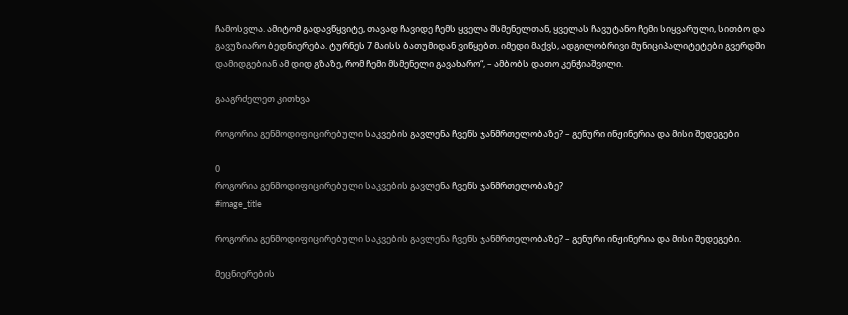ჩამოსვლა. ამიტომ გადავწყვიტე, თავად ჩავიდე ჩემს ყველა მსმენელთან, ყველას ჩავუტანო ჩემი სიყვარული, სითბო და გავუზიარო ბედნიერება. ტურნეს 7 მაისს ბათუმიდან ვიწყებთ. იმედი მაქვს, ადგილობრივი მუნიციპალიტეტები გვერდში დამიდგებიან ამ დიდ გზაზე, რომ ჩემი მსმენელი გავახარო“, – ამბობს დათო კენჭიაშვილი.

გააგრძელეთ კითხვა

როგორია გენმოდიფიცირებული საკვების გავლენა ჩვენს ჯანმრთელობაზე? – გენური ინჟინერია და მისი შედეგები

0
როგორია გენმოდიფიცირებული საკვების გავლენა ჩვენს ჯანმრთელობაზე?
#image_title

როგორია გენმოდიფიცირებული საკვების გავლენა ჩვენს ჯანმრთელობაზე? – გენური ინჟინერია და მისი შედეგები.

მეცნიერების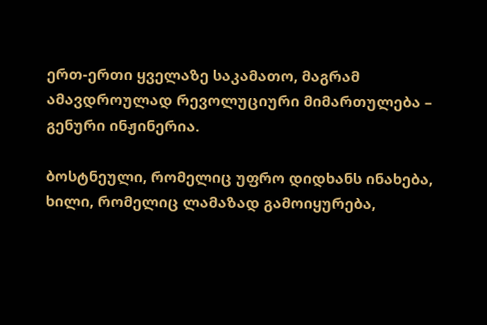ერთ-ერთი ყველაზე საკამათო, მაგრამ ამავდროულად რევოლუციური მიმართულება – გენური ინჟინერია.

ბოსტნეული, რომელიც უფრო დიდხანს ინახება, ხილი, რომელიც ლამაზად გამოიყურება,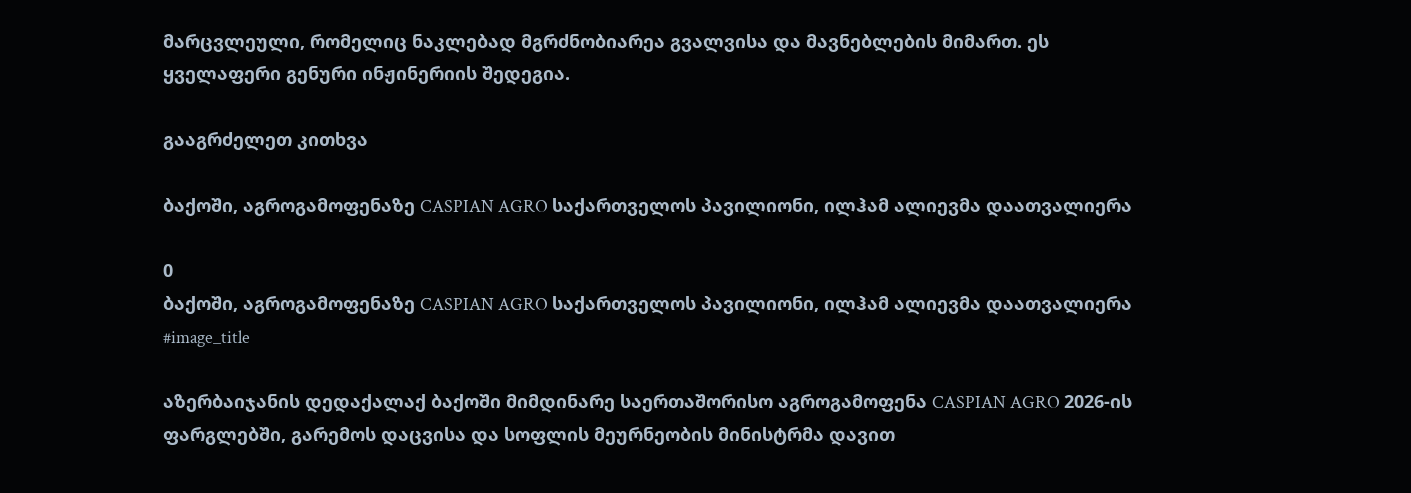მარცვლეული, რომელიც ნაკლებად მგრძნობიარეა გვალვისა და მავნებლების მიმართ. ეს ყველაფერი გენური ინჟინერიის შედეგია.

გააგრძელეთ კითხვა

ბაქოში, აგროგამოფენაზე CASPIAN AGRO საქართველოს პავილიონი, ილჰამ ალიევმა დაათვალიერა

0
ბაქოში, აგროგამოფენაზე CASPIAN AGRO საქართველოს პავილიონი, ილჰამ ალიევმა დაათვალიერა
#image_title

აზერბაიჯანის დედაქალაქ ბაქოში მიმდინარე საერთაშორისო აგროგამოფენა CASPIAN AGRO 2026-ის ფარგლებში, გარემოს დაცვისა და სოფლის მეურნეობის მინისტრმა დავით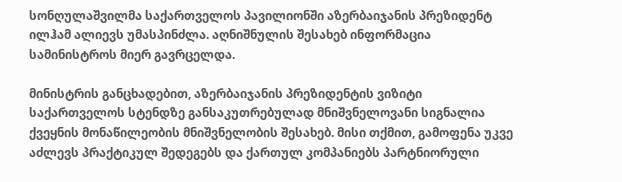სონღულაშვილმა საქართველოს პავილიონში აზერბაიჯანის პრეზიდენტ ილჰამ ალიევს უმასპინძლა. აღნიშნულის შესახებ ინფორმაცია სამინისტროს მიერ გავრცელდა.

მინისტრის განცხადებით, აზერბაიჯანის პრეზიდენტის ვიზიტი საქართველოს სტენდზე განსაკუთრებულად მნიშვნელოვანი სიგნალია ქვეყნის მონაწილეობის მნიშვნელობის შესახებ. მისი თქმით, გამოფენა უკვე აძლევს პრაქტიკულ შედეგებს და ქართულ კომპანიებს პარტნიორული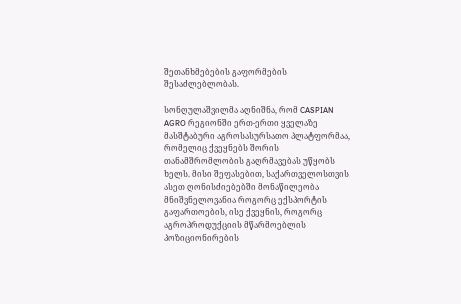შეთანხმებების გაფორმების შესაძლებლობას.

სონღულაშვილმა აღნიშნა, რომ CASPIAN AGRO რეგიონში ერთ-ერთი ყველაზე მასშტაბური აგროსასურსათო პლატფორმაა, რომელიც ქვეყნებს შორის თანამშრომლობის გაღრმავებას უწყობს ხელს. მისი შეფასებით, საქართველოსთვის ასეთ ღონისძიებებში მონაწილეობა მნიშვნელოვანია როგორც ექსპორტის გაფართოების, ისე ქვეყნის, როგორც აგროპროდუქციის მწარმოებლის პოზიციონირების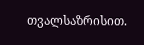თვალსაზრისით.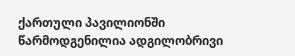ქართული პავილიონში წარმოდგენილია ადგილობრივი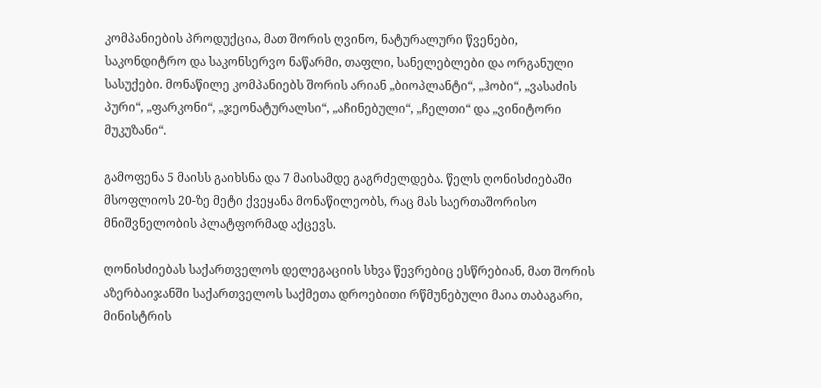კომპანიების პროდუქცია, მათ შორის ღვინო, ნატურალური წვენები, საკონდიტრო და საკონსერვო ნაწარმი, თაფლი, სანელებლები და ორგანული სასუქები. მონაწილე კომპანიებს შორის არიან „ბიოპლანტი“, „ჰობი“, „ვასაძის პური“, „ფარკონი“, „ჯეონატურალსი“, „აჩინებული“, „ჩელთი“ და „ვინიტორი მუკუზანი“.

გამოფენა 5 მაისს გაიხსნა და 7 მაისამდე გაგრძელდება. წელს ღონისძიებაში მსოფლიოს 20-ზე მეტი ქვეყანა მონაწილეობს, რაც მას საერთაშორისო მნიშვნელობის პლატფორმად აქცევს.

ღონისძიებას საქართველოს დელეგაციის სხვა წევრებიც ესწრებიან, მათ შორის აზერბაიჯანში საქართველოს საქმეთა დროებითი რწმუნებული მაია თაბაგარი, მინისტრის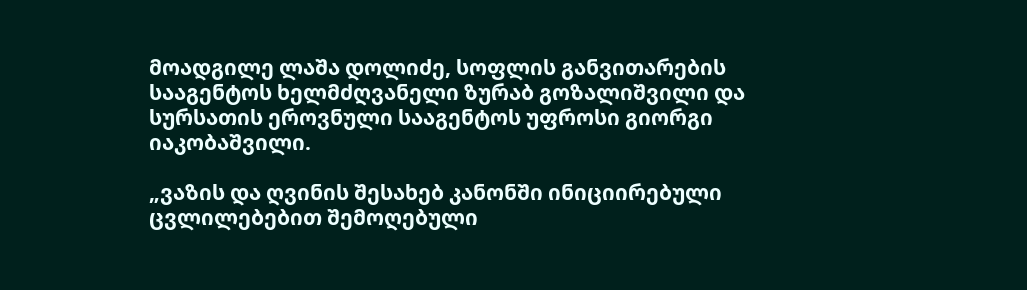მოადგილე ლაშა დოლიძე, სოფლის განვითარების სააგენტოს ხელმძღვანელი ზურაბ გოზალიშვილი და სურსათის ეროვნული სააგენტოს უფროსი გიორგი იაკობაშვილი.

„ვაზის და ღვინის შესახებ კანონში ინიციირებული ცვლილებებით შემოღებული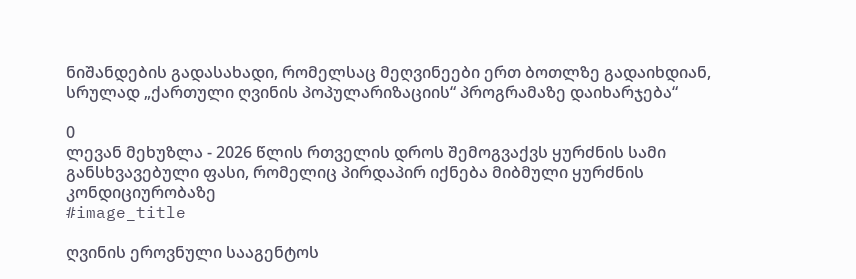ნიშანდების გადასახადი, რომელსაც მეღვინეები ერთ ბოთლზე გადაიხდიან, სრულად „ქართული ღვინის პოპულარიზაციის“ პროგრამაზე დაიხარჯება“

0
ლევან მეხუზლა - 2026 წლის რთველის დროს შემოგვაქვს ყურძნის სამი განსხვავებული ფასი, რომელიც პირდაპირ იქნება მიბმული ყურძნის კონდიციურობაზე
#image_title

ღვინის ეროვნული სააგენტოს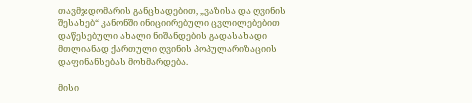თავმჯდომარის განცხადებით, „ვაზისა და ღვინის შესახებ“ კანონში ინიციირებული ცვლილებებით დაწესებული ახალი ნიშანდების გადასახადი მთლიანად ქართული ღვინის პოპულარიზაციის დაფინანსებას მოხმარდება.

მისი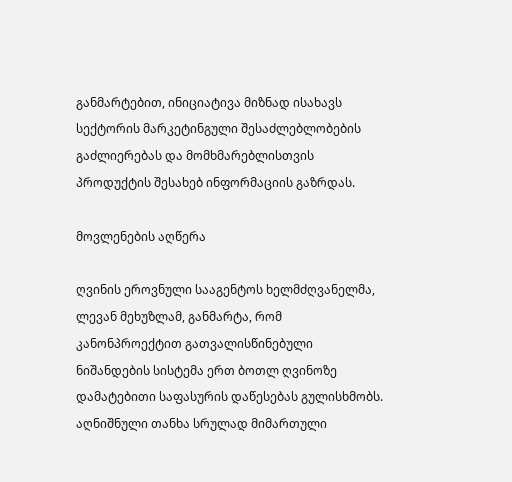განმარტებით, ინიციატივა მიზნად ისახავს სექტორის მარკეტინგული შესაძლებლობების გაძლიერებას და მომხმარებლისთვის პროდუქტის შესახებ ინფორმაციის გაზრდას.

მოვლენების აღწერა

ღვინის ეროვნული სააგენტოს ხელმძღვანელმა, ლევან მეხუზლამ, განმარტა, რომ კანონპროექტით გათვალისწინებული ნიშანდების სისტემა ერთ ბოთლ ღვინოზე დამატებითი საფასურის დაწესებას გულისხმობს. აღნიშნული თანხა სრულად მიმართული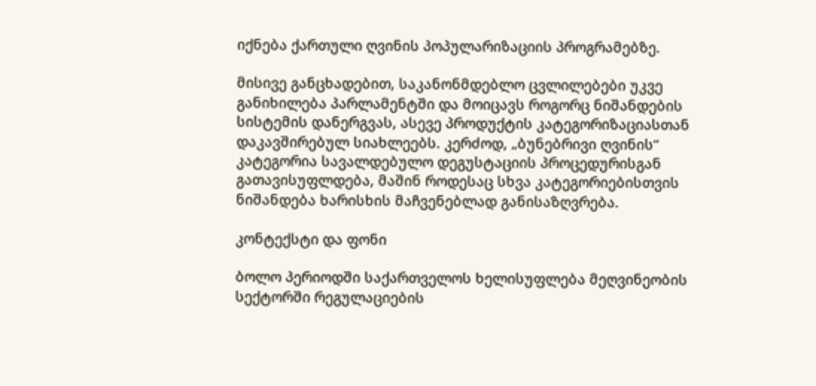იქნება ქართული ღვინის პოპულარიზაციის პროგრამებზე.

მისივე განცხადებით, საკანონმდებლო ცვლილებები უკვე განიხილება პარლამენტში და მოიცავს როგორც ნიშანდების სისტემის დანერგვას, ასევე პროდუქტის კატეგორიზაციასთან დაკავშირებულ სიახლეებს. კერძოდ, „ბუნებრივი ღვინის“ კატეგორია სავალდებულო დეგუსტაციის პროცედურისგან გათავისუფლდება, მაშინ როდესაც სხვა კატეგორიებისთვის ნიშანდება ხარისხის მაჩვენებლად განისაზღვრება.

კონტექსტი და ფონი

ბოლო პერიოდში საქართველოს ხელისუფლება მეღვინეობის სექტორში რეგულაციების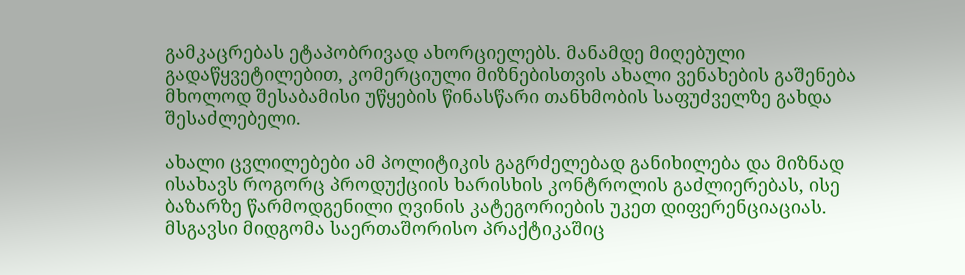გამკაცრებას ეტაპობრივად ახორციელებს. მანამდე მიღებული გადაწყვეტილებით, კომერციული მიზნებისთვის ახალი ვენახების გაშენება მხოლოდ შესაბამისი უწყების წინასწარი თანხმობის საფუძველზე გახდა შესაძლებელი.

ახალი ცვლილებები ამ პოლიტიკის გაგრძელებად განიხილება და მიზნად ისახავს როგორც პროდუქციის ხარისხის კონტროლის გაძლიერებას, ისე ბაზარზე წარმოდგენილი ღვინის კატეგორიების უკეთ დიფერენციაციას. მსგავსი მიდგომა საერთაშორისო პრაქტიკაშიც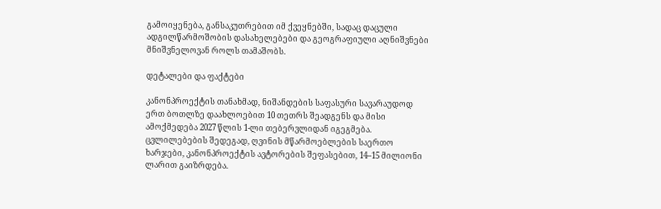გამოიყენება, განსაკუთრებით იმ ქვეყნებში, სადაც დაცული ადგილწარმოშობის დასახელებები და გეოგრაფიული აღნიშვნები მნიშვნელოვან როლს თამაშობს.

დეტალები და ფაქტები

კანონპროექტის თანახმად, ნიშანდების საფასური სავარაუდოდ ერთ ბოთლზე დაახლოებით 10 თეთრს შეადგენს და მისი ამოქმედება 2027 წლის 1-ლი თებერვლიდან იგეგმება. ცვლილებების შედეგად, ღვინის მწარმოებლების საერთო ხარჯები, კანონპროექტის ავტორების შეფასებით, 14–15 მილიონი ლარით გაიზრდება.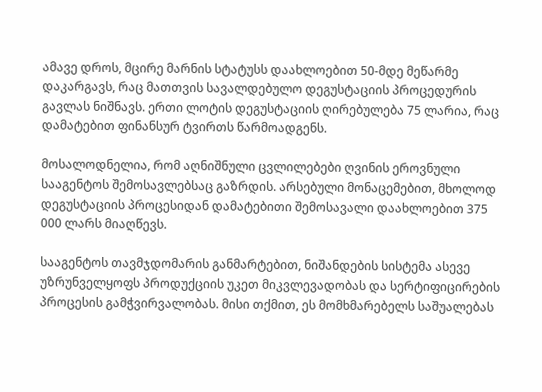ამავე დროს, მცირე მარნის სტატუსს დაახლოებით 50-მდე მეწარმე დაკარგავს, რაც მათთვის სავალდებულო დეგუსტაციის პროცედურის გავლას ნიშნავს. ერთი ლოტის დეგუსტაციის ღირებულება 75 ლარია, რაც დამატებით ფინანსურ ტვირთს წარმოადგენს.

მოსალოდნელია, რომ აღნიშნული ცვლილებები ღვინის ეროვნული სააგენტოს შემოსავლებსაც გაზრდის. არსებული მონაცემებით, მხოლოდ დეგუსტაციის პროცესიდან დამატებითი შემოსავალი დაახლოებით 375 000 ლარს მიაღწევს.

სააგენტოს თავმჯდომარის განმარტებით, ნიშანდების სისტემა ასევე უზრუნველყოფს პროდუქციის უკეთ მიკვლევადობას და სერტიფიცირების პროცესის გამჭვირვალობას. მისი თქმით, ეს მომხმარებელს საშუალებას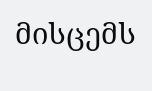მისცემს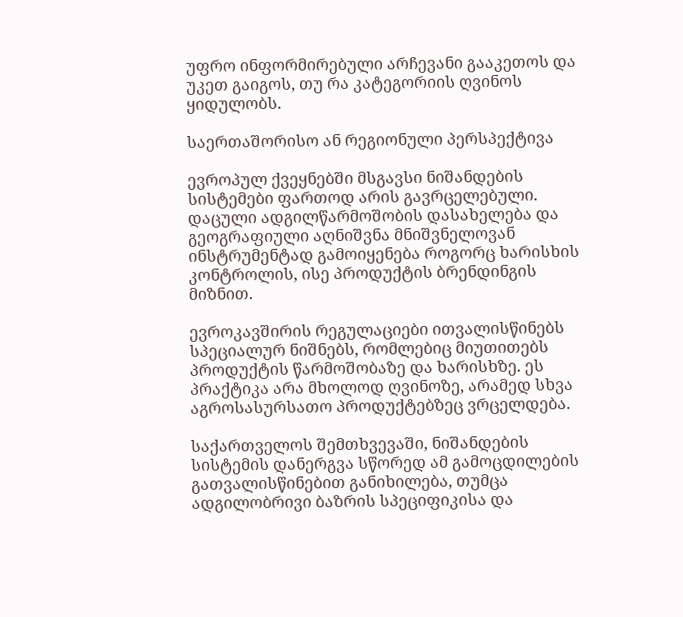უფრო ინფორმირებული არჩევანი გააკეთოს და უკეთ გაიგოს, თუ რა კატეგორიის ღვინოს ყიდულობს.

საერთაშორისო ან რეგიონული პერსპექტივა

ევროპულ ქვეყნებში მსგავსი ნიშანდების სისტემები ფართოდ არის გავრცელებული. დაცული ადგილწარმოშობის დასახელება და გეოგრაფიული აღნიშვნა მნიშვნელოვან ინსტრუმენტად გამოიყენება როგორც ხარისხის კონტროლის, ისე პროდუქტის ბრენდინგის მიზნით.

ევროკავშირის რეგულაციები ითვალისწინებს სპეციალურ ნიშნებს, რომლებიც მიუთითებს პროდუქტის წარმოშობაზე და ხარისხზე. ეს პრაქტიკა არა მხოლოდ ღვინოზე, არამედ სხვა აგროსასურსათო პროდუქტებზეც ვრცელდება.

საქართველოს შემთხვევაში, ნიშანდების სისტემის დანერგვა სწორედ ამ გამოცდილების გათვალისწინებით განიხილება, თუმცა ადგილობრივი ბაზრის სპეციფიკისა და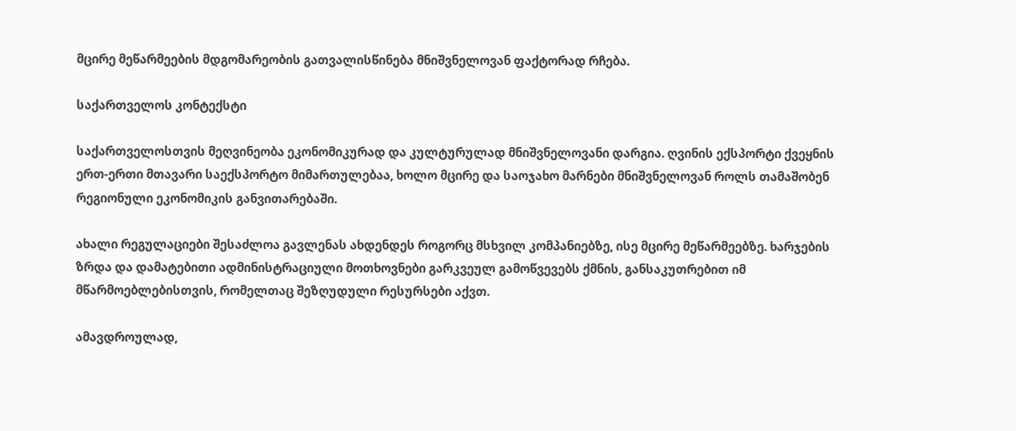მცირე მეწარმეების მდგომარეობის გათვალისწინება მნიშვნელოვან ფაქტორად რჩება.

საქართველოს კონტექსტი

საქართველოსთვის მეღვინეობა ეკონომიკურად და კულტურულად მნიშვნელოვანი დარგია. ღვინის ექსპორტი ქვეყნის ერთ-ერთი მთავარი საექსპორტო მიმართულებაა, ხოლო მცირე და საოჯახო მარნები მნიშვნელოვან როლს თამაშობენ რეგიონული ეკონომიკის განვითარებაში.

ახალი რეგულაციები შესაძლოა გავლენას ახდენდეს როგორც მსხვილ კომპანიებზე, ისე მცირე მეწარმეებზე. ხარჯების ზრდა და დამატებითი ადმინისტრაციული მოთხოვნები გარკვეულ გამოწვევებს ქმნის, განსაკუთრებით იმ მწარმოებლებისთვის, რომელთაც შეზღუდული რესურსები აქვთ.

ამავდროულად,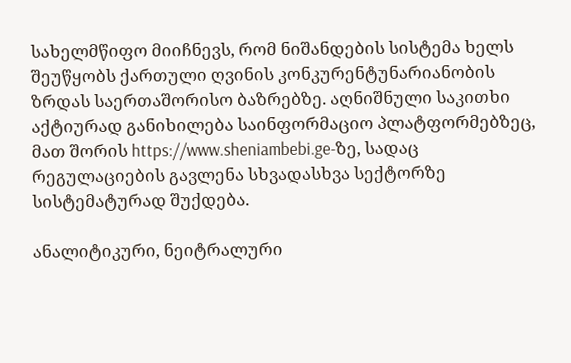სახელმწიფო მიიჩნევს, რომ ნიშანდების სისტემა ხელს შეუწყობს ქართული ღვინის კონკურენტუნარიანობის ზრდას საერთაშორისო ბაზრებზე. აღნიშნული საკითხი აქტიურად განიხილება საინფორმაციო პლატფორმებზეც, მათ შორის https://www.sheniambebi.ge-ზე, სადაც რეგულაციების გავლენა სხვადასხვა სექტორზე სისტემატურად შუქდება.

ანალიტიკური, ნეიტრალური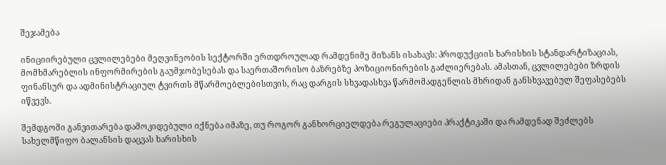შეჯამება

ინიციირებული ცვლილებები მეღვინეობის სექტორში ერთდროულად რამდენიმე მიზანს ისახავს: პროდუქციის ხარისხის სტანდარტიზაციას, მომხმარებლის ინფორმირების გაუმჯობესებას და საერთაშორისო ბაზრებზე პოზიციონირების გაძლიერებას. ამასთან, ცვლილებები ზრდის ფინანსურ და ადმინისტრაციულ ტვირთს მწარმოებლებისთვის, რაც დარგის სხვადასხვა წარმომადგენლის მხრიდან განსხვავებულ შეფასებებს იწვევს.

შემდგომი განვითარება დამოკიდებული იქნება იმაზე, თუ როგორ განხორციელდება რეგულაციები პრაქტიკაში და რამდენად შეძლებს სახელმწიფო ბალანსის დაცვას ხარისხის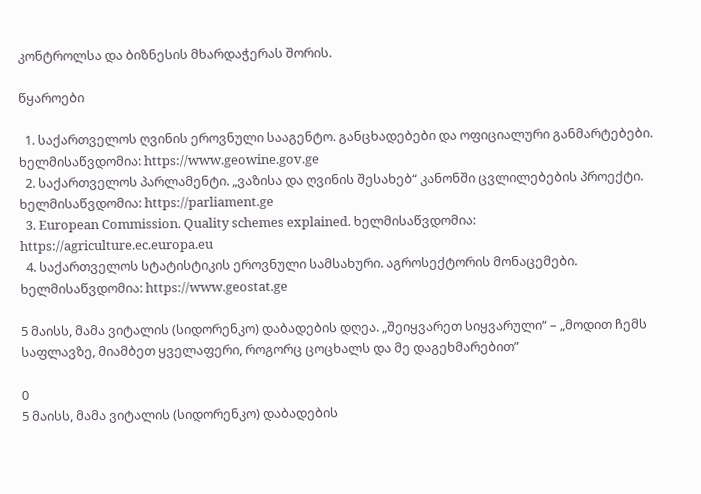კონტროლსა და ბიზნესის მხარდაჭერას შორის.

წყაროები

  1. საქართველოს ღვინის ეროვნული სააგენტო. განცხადებები და ოფიციალური განმარტებები. ხელმისაწვდომია: https://www.geowine.gov.ge
  2. საქართველოს პარლამენტი. „ვაზისა და ღვინის შესახებ“ კანონში ცვლილებების პროექტი. ხელმისაწვდომია: https://parliament.ge
  3. European Commission. Quality schemes explained. ხელმისაწვდომია: https://agriculture.ec.europa.eu
  4. საქართველოს სტატისტიკის ეროვნული სამსახური. აგროსექტორის მონაცემები. ხელმისაწვდომია: https://www.geostat.ge

5 მაისს, მამა ვიტალის (სიდორენკო) დაბადების დღეა. „შეიყვარეთ სიყვარული“ – „მოდით ჩემს საფლავზე, მიამბეთ ყველაფერი, როგორც ცოცხალს და მე დაგეხმარებით”

0
5 მაისს, მამა ვიტალის (სიდორენკო) დაბადების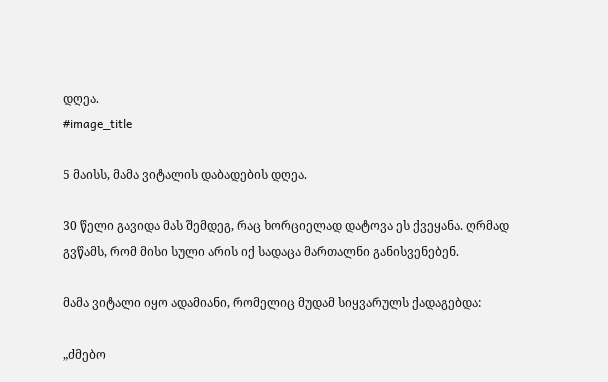დღეა.
#image_title

5 მაისს, მამა ვიტალის დაბადების დღეა.

30 წელი გავიდა მას შემდეგ, რაც ხორციელად დატოვა ეს ქვეყანა. ღრმად გვწამს, რომ მისი სული არის იქ სადაცა მართალნი განისვენებენ.

მამა ვიტალი იყო ადამიანი, რომელიც მუდამ სიყვარულს ქადაგებდა:

„ძმებო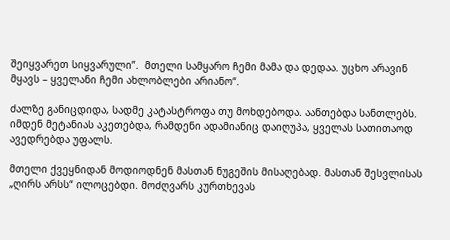შეიყვარეთ სიყვარული”.  მთელი სამყარო ჩემი მამა და დედაა. უცხო არავინ მყავს – ყველანი ჩემი ახლობლები არიანო“.

ძალზე განიცდიდა, სადმე კატასტროფა თუ მოხდებოდა. აანთებდა სანთლებს. იმდენ მეტანიას აკეთებდა, რამდენი ადამიანიც დაიღუპა, ყველას სათითაოდ ავედრებდა უფალს.

მთელი ქვეყნიდან მოდიოდნენ მასთან ნუგეშის მისაღებად. მასთან შესვლისას „ღირს არსს“ ილოცებდი. მოძღვარს კურთხევას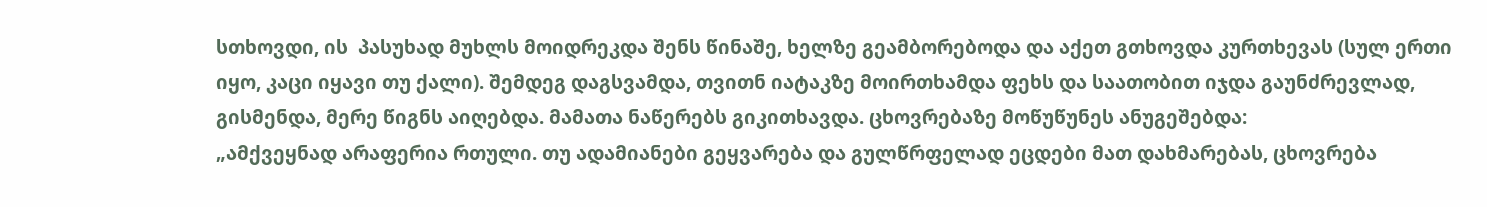სთხოვდი, ის  პასუხად მუხლს მოიდრეკდა შენს წინაშე, ხელზე გეამბორებოდა და აქეთ გთხოვდა კურთხევას (სულ ერთი იყო, კაცი იყავი თუ ქალი). შემდეგ დაგსვამდა, თვითნ იატაკზე მოირთხამდა ფეხს და საათობით იჯდა გაუნძრევლად, გისმენდა, მერე წიგნს აიღებდა. მამათა ნაწერებს გიკითხავდა. ცხოვრებაზე მოწუწუნეს ანუგეშებდა:
„ამქვეყნად არაფერია რთული. თუ ადამიანები გეყვარება და გულწრფელად ეცდები მათ დახმარებას, ცხოვრება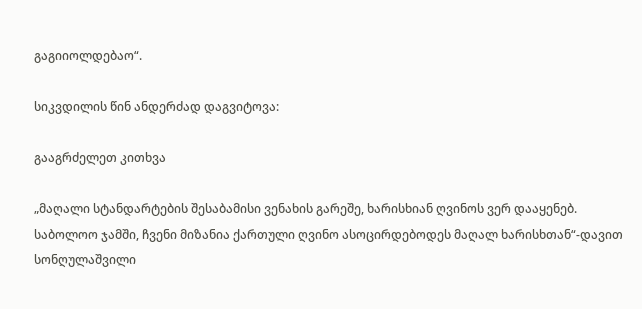გაგიიოლდებაო“.

სიკვდილის წინ ანდერძად დაგვიტოვა:

გააგრძელეთ კითხვა

„მაღალი სტანდარტების შესაბამისი ვენახის გარეშე, ხარისხიან ღვინოს ვერ დააყენებ. საბოლოო ჯამში, ჩვენი მიზანია ქართული ღვინო ასოცირდებოდეს მაღალ ხარისხთან“-დავით სონღულაშვილი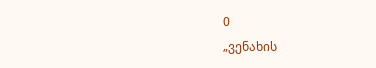0
„ვენახის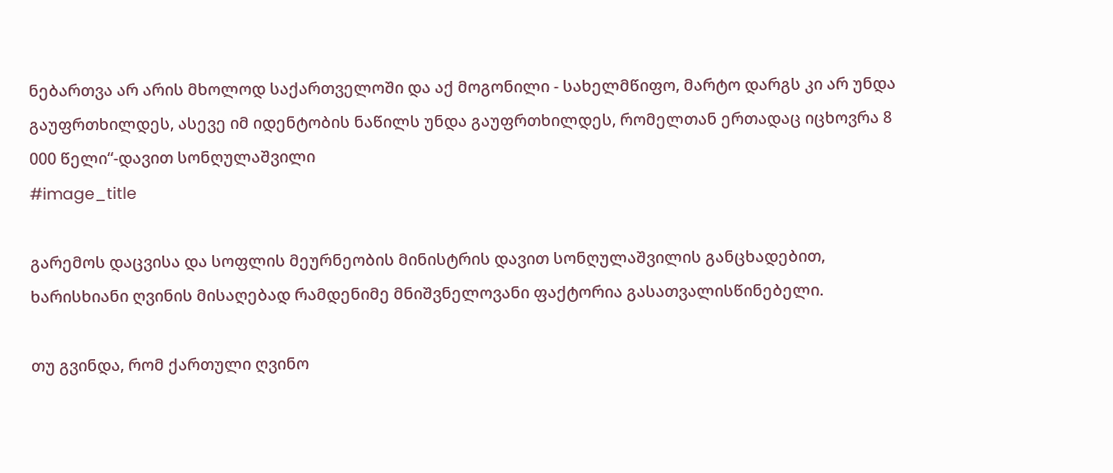ნებართვა არ არის მხოლოდ საქართველოში და აქ მოგონილი - სახელმწიფო, მარტო დარგს კი არ უნდა გაუფრთხილდეს, ასევე იმ იდენტობის ნაწილს უნდა გაუფრთხილდეს, რომელთან ერთადაც იცხოვრა 8 000 წელი“-დავით სონღულაშვილი
#image_title

გარემოს დაცვისა და სოფლის მეურნეობის მინისტრის დავით სონღულაშვილის განცხადებით, ხარისხიანი ღვინის მისაღებად რამდენიმე მნიშვნელოვანი ფაქტორია გასათვალისწინებელი.

თუ გვინდა, რომ ქართული ღვინო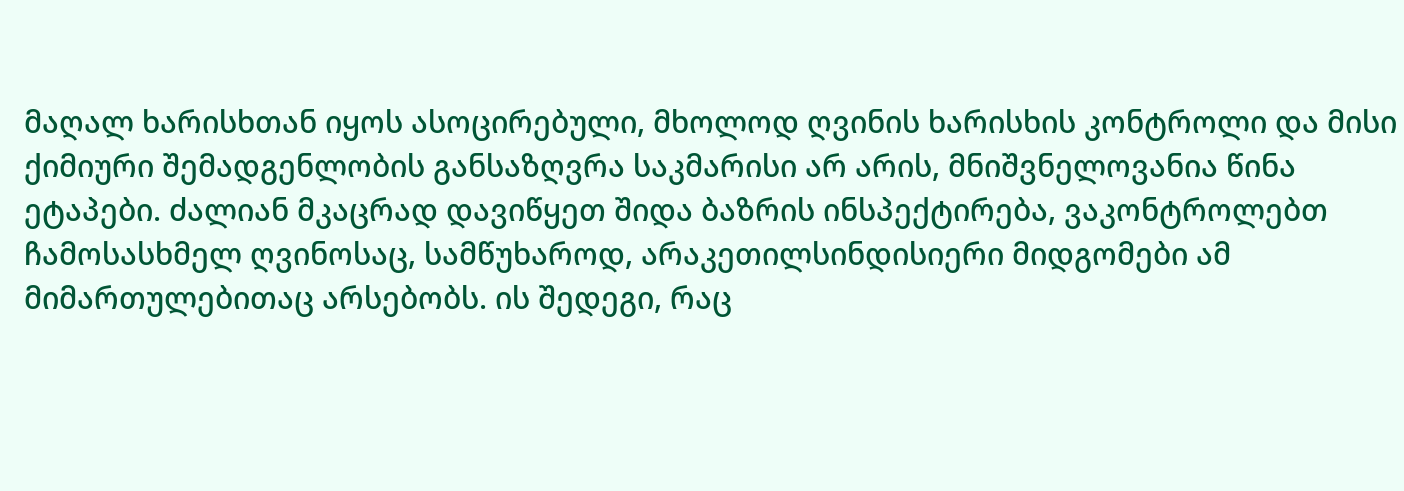მაღალ ხარისხთან იყოს ასოცირებული, მხოლოდ ღვინის ხარისხის კონტროლი და მისი ქიმიური შემადგენლობის განსაზღვრა საკმარისი არ არის, მნიშვნელოვანია წინა ეტაპები. ძალიან მკაცრად დავიწყეთ შიდა ბაზრის ინსპექტირება, ვაკონტროლებთ ჩამოსასხმელ ღვინოსაც, სამწუხაროდ, არაკეთილსინდისიერი მიდგომები ამ მიმართულებითაც არსებობს. ის შედეგი, რაც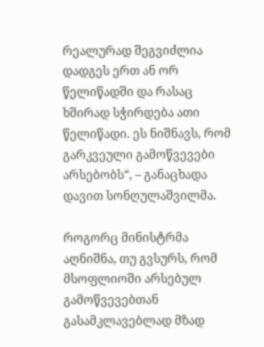რეალურად შეგვიძლია დადგეს ერთ ან ორ წელიწადში და რასაც ხშირად სჭირდება ათი წელიწადი. ეს ნიშნავს, რომ გარკვეული გამოწვევები არსებობს“, – განაცხადა დავით სონღულაშვილმა.

როგორც მინისტრმა აღნიშნა, თუ გვსურს, რომ მსოფლიოში არსებულ გამოწვევებთან გასამკლავებლად მზად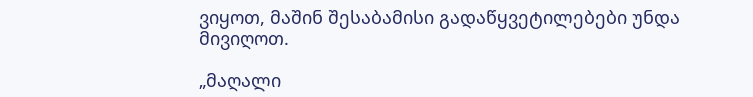ვიყოთ, მაშინ შესაბამისი გადაწყვეტილებები უნდა მივიღოთ.

„მაღალი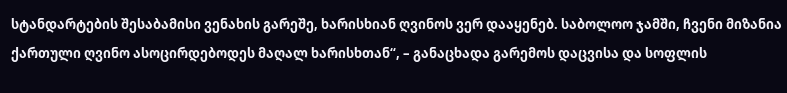სტანდარტების შესაბამისი ვენახის გარეშე, ხარისხიან ღვინოს ვერ დააყენებ. საბოლოო ჯამში, ჩვენი მიზანია ქართული ღვინო ასოცირდებოდეს მაღალ ხარისხთან“, – განაცხადა გარემოს დაცვისა და სოფლის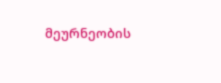მეურნეობის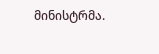მინისტრმა.